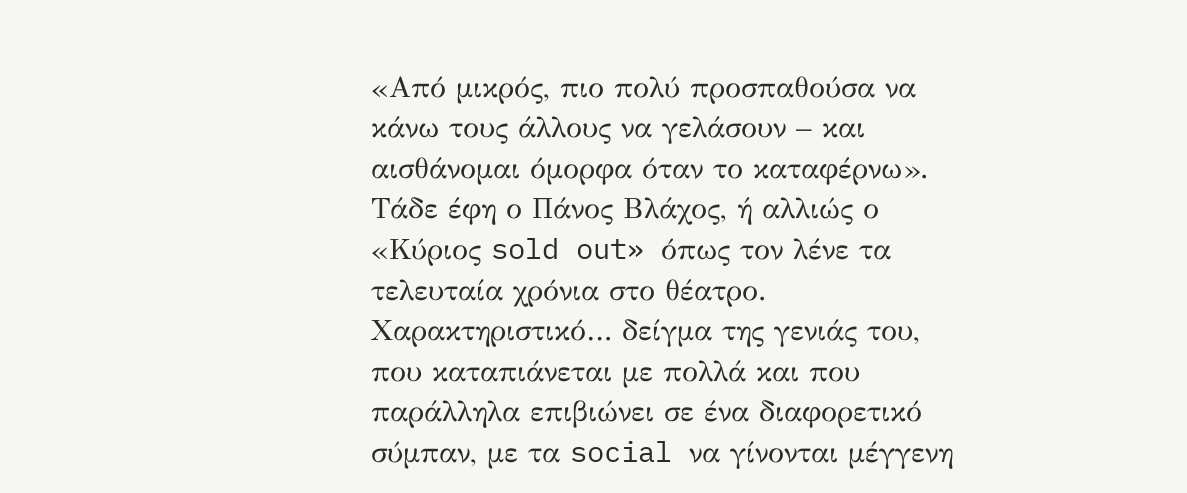«Από μικρός, πιο πολύ προσπαθούσα να κάνω τους άλλους να γελάσουν – και αισθάνομαι όμορφα όταν το καταφέρνω». Τάδε έφη ο Πάνος Βλάχος, ή αλλιώς ο «Κύριος sold out» όπως τον λένε τα τελευταία χρόνια στο θέατρο.
Χαρακτηριστικό… δείγμα της γενιάς του, που καταπιάνεται με πολλά και που παράλληλα επιβιώνει σε ένα διαφορετικό σύμπαν, με τα social να γίνονται μέγγενη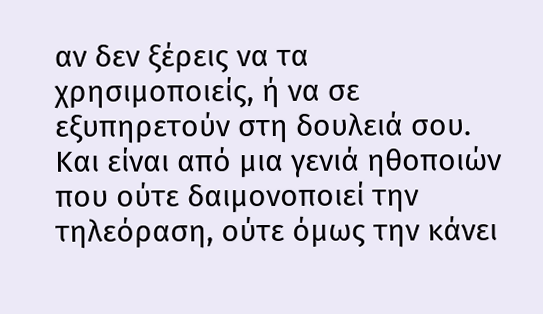αν δεν ξέρεις να τα χρησιμοποιείς, ή να σε εξυπηρετούν στη δουλειά σου. Και είναι από μια γενιά ηθοποιών που ούτε δαιμονοποιεί την τηλεόραση, ούτε όμως την κάνει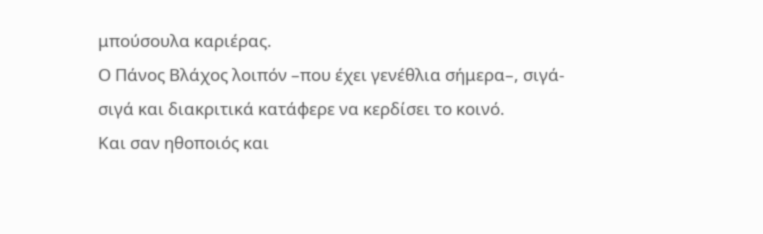μπούσουλα καριέρας.
Ο Πάνος Βλάχος λοιπόν –που έχει γενέθλια σήμερα–, σιγά-σιγά και διακριτικά κατάφερε να κερδίσει το κοινό.
Και σαν ηθοποιός και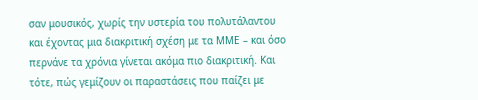σαν μουσικός, χωρίς την υστερία του πολυτάλαντου και έχοντας μια διακριτική σχέση με τα ΜΜΕ – και όσο περνάνε τα χρόνια γίνεται ακόμα πιο διακριτική. Και τότε, πώς γεμίζουν οι παραστάσεις που παίζει με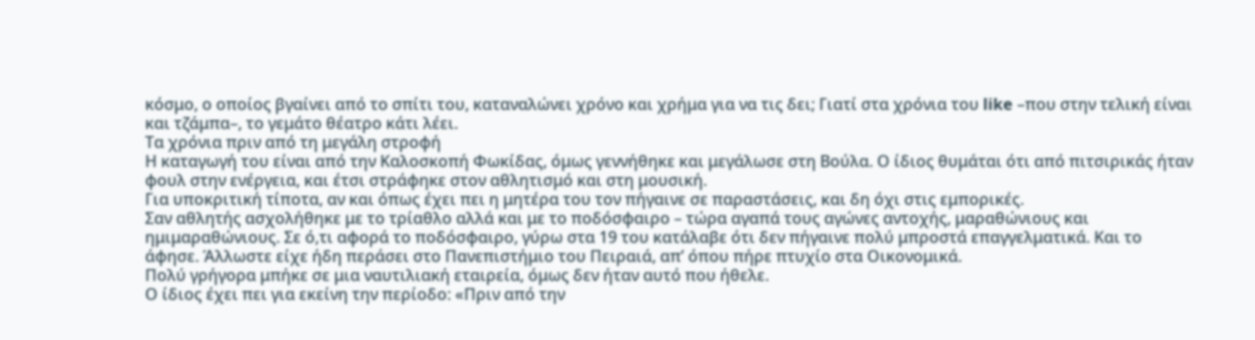κόσμο, ο οποίος βγαίνει από το σπίτι του, καταναλώνει χρόνο και χρήμα για να τις δει; Γιατί στα χρόνια του like –που στην τελική είναι και τζάμπα–, το γεμάτο θέατρο κάτι λέει.
Τα χρόνια πριν από τη μεγάλη στροφή
Η καταγωγή του είναι από την Καλοσκοπή Φωκίδας, όμως γεννήθηκε και μεγάλωσε στη Βούλα. Ο ίδιος θυμάται ότι από πιτσιρικάς ήταν φουλ στην ενέργεια, και έτσι στράφηκε στον αθλητισμό και στη μουσική.
Για υποκριτική τίποτα, αν και όπως έχει πει η μητέρα του τον πήγαινε σε παραστάσεις, και δη όχι στις εμπορικές.
Σαν αθλητής ασχολήθηκε με το τρίαθλο αλλά και με το ποδόσφαιρο – τώρα αγαπά τους αγώνες αντοχής, μαραθώνιους και ημιμαραθώνιους. Σε ό,τι αφορά το ποδόσφαιρο, γύρω στα 19 του κατάλαβε ότι δεν πήγαινε πολύ μπροστά επαγγελματικά. Και το άφησε. Άλλωστε είχε ήδη περάσει στο Πανεπιστήμιο του Πειραιά, απ’ όπου πήρε πτυχίο στα Οικονομικά.
Πολύ γρήγορα μπήκε σε μια ναυτιλιακή εταιρεία, όμως δεν ήταν αυτό που ήθελε.
Ο ίδιος έχει πει για εκείνη την περίοδο: «Πριν από την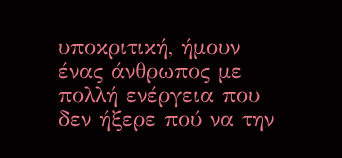υποκριτική, ήμουν ένας άνθρωπος με πολλή ενέργεια που δεν ήξερε πού να την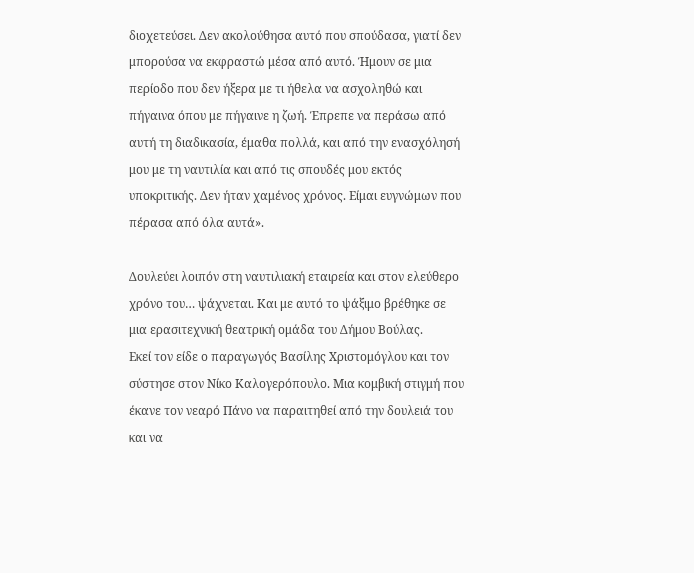διοχετεύσει. Δεν ακολούθησα αυτό που σπούδασα, γιατί δεν μπορούσα να εκφραστώ μέσα από αυτό. Ήμουν σε μια περίοδο που δεν ήξερα με τι ήθελα να ασχοληθώ και πήγαινα όπου με πήγαινε η ζωή. Έπρεπε να περάσω από αυτή τη διαδικασία, έμαθα πολλά, και από την ενασχόλησή μου με τη ναυτιλία και από τις σπουδές μου εκτός υποκριτικής. Δεν ήταν χαμένος χρόνος. Είμαι ευγνώμων που πέρασα από όλα αυτά».

Δουλεύει λοιπόν στη ναυτιλιακή εταιρεία και στον ελεύθερο χρόνο του… ψάχνεται. Και με αυτό το ψάξιμο βρέθηκε σε μια ερασιτεχνική θεατρική ομάδα του Δήμου Βούλας.
Εκεί τον είδε ο παραγωγός Βασίλης Χριστομόγλου και τον σύστησε στον Νίκο Καλογερόπουλο. Μια κομβική στιγμή που έκανε τον νεαρό Πάνο να παραιτηθεί από την δουλειά του και να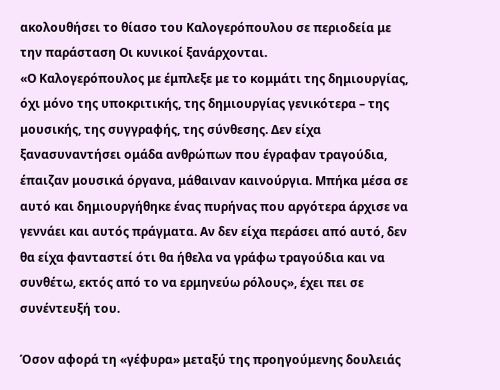ακολουθήσει το θίασο του Καλογερόπουλου σε περιοδεία με την παράσταση Οι κυνικοί ξανάρχονται.
«Ο Καλογερόπουλος με έμπλεξε με το κομμάτι της δημιουργίας, όχι μόνο της υποκριτικής, της δημιουργίας γενικότερα – της μουσικής, της συγγραφής, της σύνθεσης. Δεν είχα ξανασυναντήσει ομάδα ανθρώπων που έγραφαν τραγούδια, έπαιζαν μουσικά όργανα, μάθαιναν καινούργια. Μπήκα μέσα σε αυτό και δημιουργήθηκε ένας πυρήνας που αργότερα άρχισε να γεννάει και αυτός πράγματα. Αν δεν είχα περάσει από αυτό, δεν θα είχα φανταστεί ότι θα ήθελα να γράφω τραγούδια και να συνθέτω, εκτός από το να ερμηνεύω ρόλους», έχει πει σε συνέντευξή του.

Όσον αφορά τη «γέφυρα» μεταξύ της προηγούμενης δουλειάς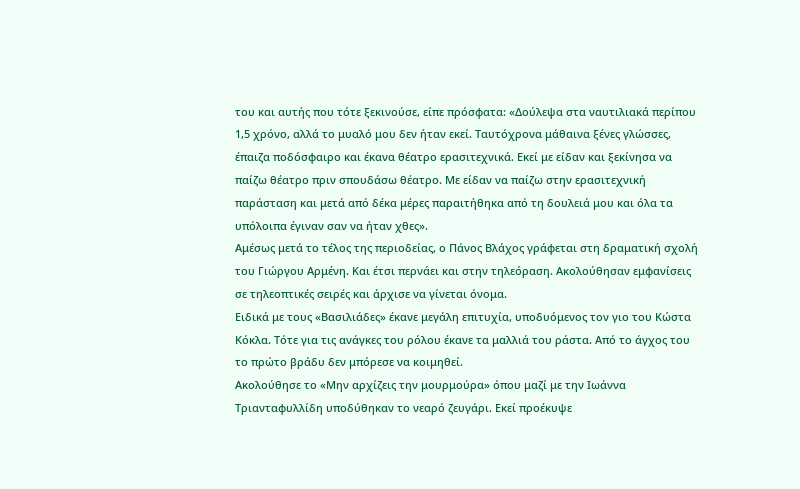του και αυτής που τότε ξεκινούσε, είπε πρόσφατα: «Δούλεψα στα ναυτιλιακά περίπου 1,5 χρόνο, αλλά το μυαλό μου δεν ήταν εκεί. Ταυτόχρονα μάθαινα ξένες γλώσσες, έπαιζα ποδόσφαιρο και έκανα θέατρο ερασιτεχνικά. Εκεί με είδαν και ξεκίνησα να παίζω θέατρο πριν σπουδάσω θέατρο. Με είδαν να παίζω στην ερασιτεχνική παράσταση και μετά από δέκα μέρες παραιτήθηκα από τη δουλειά μου και όλα τα υπόλοιπα έγιναν σαν να ήταν χθες».
Αμέσως μετά το τέλος της περιοδείας, ο Πάνος Βλάχος γράφεται στη δραματική σχολή του Γιώργου Αρμένη. Και έτσι περνάει και στην τηλεόραση. Ακολούθησαν εμφανίσεις σε τηλεοπτικές σειρές και άρχισε να γίνεται όνομα.
Ειδικά με τους «Βασιλιάδες» έκανε μεγάλη επιτυχία, υποδυόμενος τον γιο του Κώστα Κόκλα. Τότε για τις ανάγκες του ρόλου έκανε τα μαλλιά του ράστα. Από το άγχος του το πρώτο βράδυ δεν μπόρεσε να κοιμηθεί.
Ακολούθησε το «Μην αρχίζεις την μουρμούρα» όπου μαζί με την Ιωάννα Τριανταφυλλίδη υποδύθηκαν το νεαρό ζευγάρι. Εκεί προέκυψε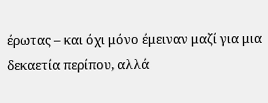έρωτας – και όχι μόνο έμειναν μαζί για μια δεκαετία περίπου, αλλά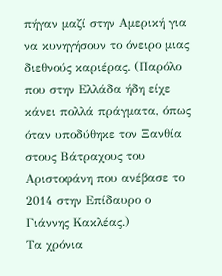πήγαν μαζί στην Αμερική για να κυνηγήσουν το όνειρο μιας διεθνούς καριέρας. (Παρόλο που στην Ελλάδα ήδη είχε κάνει πολλά πράγματα, όπως όταν υποδύθηκε τον Ξανθία στους Βάτραχους του Αριστοφάνη που ανέβασε το 2014 στην Επίδαυρο ο Γιάννης Κακλέας.)
Τα χρόνια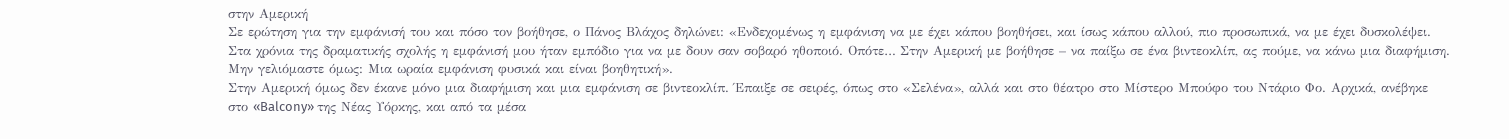στην Αμερική
Σε ερώτηση για την εμφάνισή του και πόσο τον βοήθησε, ο Πάνος Βλάχος δηλώνει: «Ενδεχομένως η εμφάνιση να με έχει κάπου βοηθήσει, και ίσως κάπου αλλού, πιο προσωπικά, να με έχει δυσκολέψει. Στα χρόνια της δραματικής σχολής η εμφάνισή μου ήταν εμπόδιο για να με δουν σαν σοβαρό ηθοποιό. Οπότε… Στην Αμερική με βοήθησε – να παίξω σε ένα βιντεοκλίπ, ας πούμε, να κάνω μια διαφήμιση. Μην γελιόμαστε όμως: Μια ωραία εμφάνιση φυσικά και είναι βοηθητική».
Στην Αμερική όμως δεν έκανε μόνο μια διαφήμιση και μια εμφάνιση σε βιντεοκλίπ. Έπαιξε σε σειρές, όπως στο «Σελένα», αλλά και στο θέατρο στο Μίστερο Μπούφο του Ντάριο Φο. Αρχικά, ανέβηκε στο «Balcony» της Νέας Υόρκης, και από τα μέσα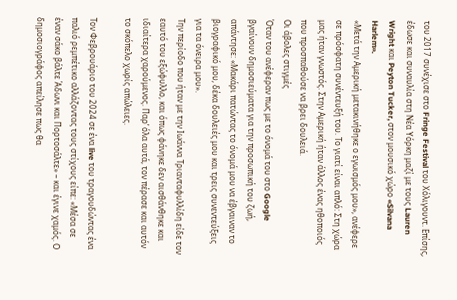του 2017 συνέχισε στο Fringe Festival του Χόλιγουντ. Επίσης, έδωσε και συναυλία στη Νέα Υόρκη μαζί με τους Lauren Wright και Peyton Tucker, στον μουσικό χώρο «Silvana Harlem».
«Μετά την Αμερική μετακινήθηκε ο εγωισμός μου», ανέφερε σε πρόσφατη συνέντευξή του. Το γιατί είναι απλό: Στη χώρα μας ήταν γνωστός. Στην Αμερική ήταν άλλος ένας ηθοποιός που προσπαθούσε να βρει δουλειά.
Οι άβολες στιγμές
Όταν του ανέφεραν πως με το όνομά του στο Google βγαίνουν δημοσιεύματα για την προσωπική του ζωή, απάντησε: «Μακάρι πατώντας το όνομά μου να έβγαιναν το βιογραφικό μου, δέκα δουλειές μου και τρεις συνεντεύξεις για τα όνειρα μου».
Την περίοδο που ήταν με την Ιωάννα Τριανταφυλλίδη είδε τον εαυτό του εξώφυλλο, και όπως φάνηκε δεν αισθάνθηκε και ιδιαίτερα χαρούμενος. Παρ’ όλα αυτά, τον πέρασε και αυτόν το σκόπελο χωρίς απώλειες.

Τον Φεβρουάριο του 2024 σε ένα live του τραγουδώντας ένα παλιό ρεμπέτικο αλλάζοντας τους στίχους είπε: «Μέσα σε έναν σάκο βάλτε Άδωνι και Πορτοσάλτε» – και έγινε χαμός. Ο δημοσιογράφος απείλησε πως θα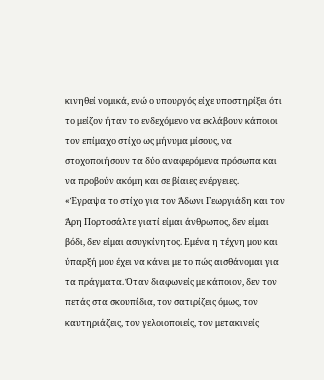κινηθεί νομικά, ενώ ο υπουργός είχε υποστηρίξει ότι το μείζον ήταν το ενδεχόμενο να εκλάβουν κάποιοι τον επίμαχο στίχο ως μήνυμα μίσους, να στοχοποιήσουν τα δύο αναφερόμενα πρόσωπα και να προβούν ακόμη και σε βίαιες ενέργειες.
«Έγραψα το στίχο για τον Άδωνι Γεωργιάδη και τον Άρη Πορτοσάλτε γιατί είμαι άνθρωπος, δεν είμαι βόδι, δεν είμαι ασυγκίνητος. Εμένα η τέχνη μου και ύπαρξή μου έχει να κάνει με το πώς αισθάνομαι για τα πράγματα. Όταν διαφωνείς με κάποιον, δεν τον πετάς στα σκουπίδια, τον σατιρίζεις όμως, τον καυτηριάζεις, τον γελοιοποιείς, τον μετακινείς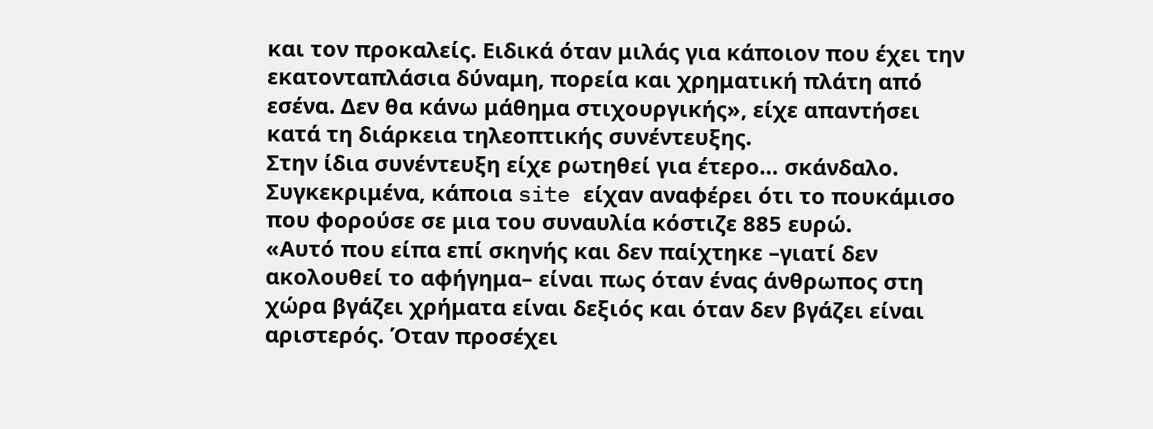και τον προκαλείς. Ειδικά όταν μιλάς για κάποιον που έχει την εκατονταπλάσια δύναμη, πορεία και χρηματική πλάτη από εσένα. Δεν θα κάνω μάθημα στιχουργικής», είχε απαντήσει κατά τη διάρκεια τηλεοπτικής συνέντευξης.
Στην ίδια συνέντευξη είχε ρωτηθεί για έτερο… σκάνδαλο. Συγκεκριμένα, κάποια site είχαν αναφέρει ότι το πουκάμισο που φορούσε σε μια του συναυλία κόστιζε 885 ευρώ.
«Αυτό που είπα επί σκηνής και δεν παίχτηκε –γιατί δεν ακολουθεί το αφήγημα– είναι πως όταν ένας άνθρωπος στη χώρα βγάζει χρήματα είναι δεξιός και όταν δεν βγάζει είναι αριστερός. Όταν προσέχει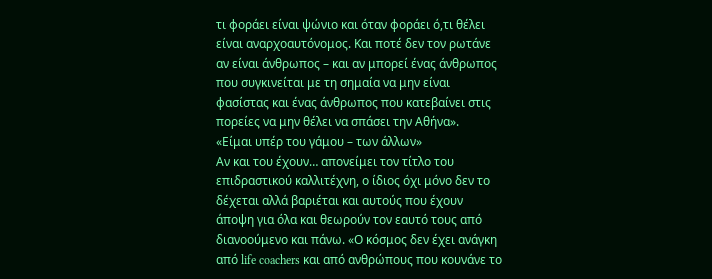τι φοράει είναι ψώνιο και όταν φοράει ό,τι θέλει είναι αναρχοαυτόνομος. Και ποτέ δεν τον ρωτάνε αν είναι άνθρωπος – και αν μπορεί ένας άνθρωπος που συγκινείται με τη σημαία να μην είναι φασίστας και ένας άνθρωπος που κατεβαίνει στις πορείες να μην θέλει να σπάσει την Αθήνα».
«Είμαι υπέρ του γάμου – των άλλων»
Αν και του έχουν… απονείμει τον τίτλο του επιδραστικού καλλιτέχνη, ο ίδιος όχι μόνο δεν το δέχεται αλλά βαριέται και αυτούς που έχουν άποψη για όλα και θεωρούν τον εαυτό τους από διανοούμενο και πάνω. «Ο κόσμος δεν έχει ανάγκη από life coachers και από ανθρώπους που κουνάνε το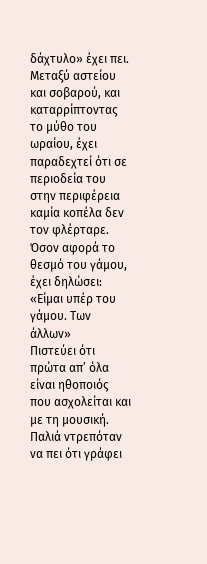δάχτυλο» έχει πει.
Μεταξύ αστείου και σοβαρού, και καταρρίπτοντας το μύθο του ωραίου, έχει παραδεχτεί ότι σε περιοδεία του στην περιφέρεια καμία κοπέλα δεν τον φλέρταρε. Όσον αφορά το θεσμό του γάμου, έχει δηλώσει: «Είμαι υπέρ του γάμου. Των άλλων»
Πιστεύει ότι πρώτα απ’ όλα είναι ηθοποιός που ασχολείται και με τη μουσική. Παλιά ντρεπόταν να πει ότι γράφει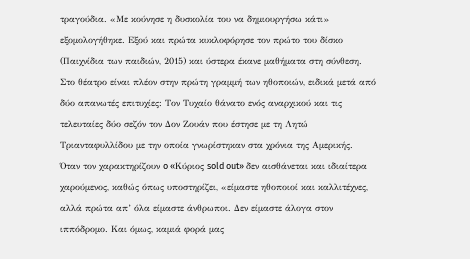τραγούδια. «Με κούνησε η δυσκολία του να δημιουργήσω κάτι» εξομολογήθηκε. Εξού και πρώτα κυκλοφόρησε τον πρώτο του δίσκο (Παιχνίδια των παιδιών, 2015) και ύστερα έκανε μαθήματα στη σύνθεση.
Στο θέατρο είναι πλέον στην πρώτη γραμμή των ηθοποιών, ειδικά μετά από δύο απανωτές επιτυχίες: Τον Τυχαίο θάνατο ενός αναρχικού και τις τελευταίες δύο σεζόν τον Δον Ζουάν που έστησε με τη Λητώ Τριανταφυλλίδου με την οποία γνωρίστηκαν στα χρόνια της Αμερικής.
Όταν τον χαρακτηρίζουν o «Kύριος sold out» δεν αισθάνεται και ιδιαίτερα χαρούμενος, καθώς όπως υποστηρίζει, «είμαστε ηθοποιοί και καλλιτέχνες, αλλά πρώτα απ’ όλα είμαστε άνθρωποι. Δεν είμαστε άλογα στον ιππόδρομο. Και όμως, καμιά φορά μας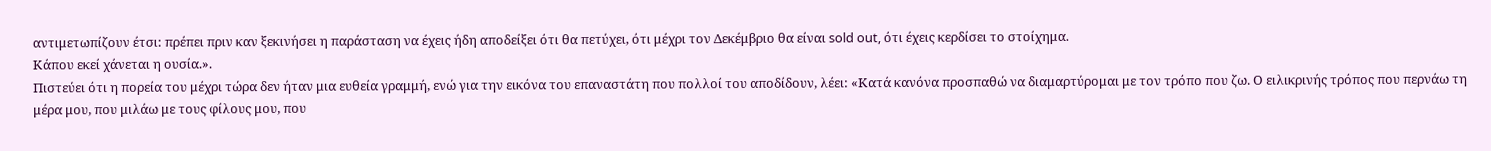αντιμετωπίζουν έτσι: πρέπει πριν καν ξεκινήσει η παράσταση να έχεις ήδη αποδείξει ότι θα πετύχει, ότι μέχρι τον Δεκέμβριο θα είναι sold out, ότι έχεις κερδίσει το στοίχημα.
Κάπου εκεί χάνεται η ουσία.».
Πιστεύει ότι η πορεία του μέχρι τώρα δεν ήταν μια ευθεία γραμμή, ενώ για την εικόνα του επαναστάτη που πολλοί του αποδίδουν, λέει: «Κατά κανόνα προσπαθώ να διαμαρτύρομαι με τον τρόπο που ζω. Ο ειλικρινής τρόπος που περνάω τη μέρα μου, που μιλάω με τους φίλους μου, που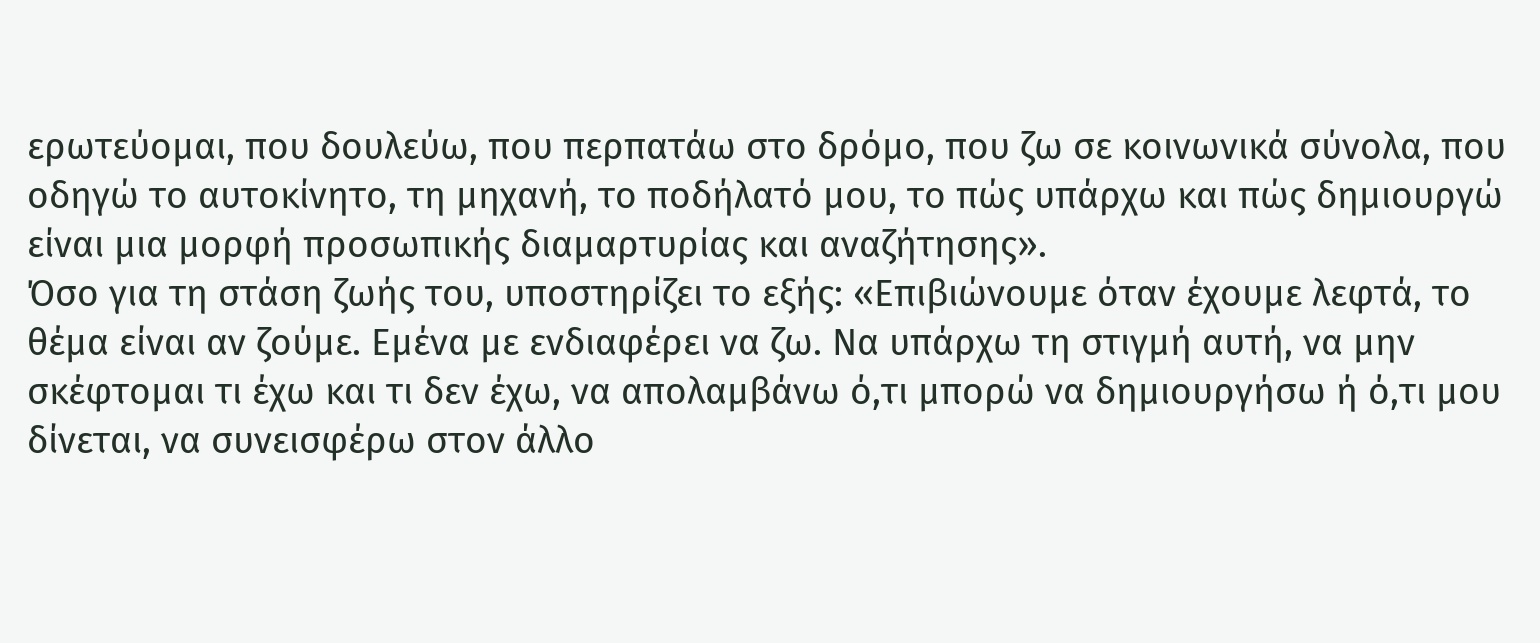ερωτεύομαι, που δουλεύω, που περπατάω στο δρόμο, που ζω σε κοινωνικά σύνολα, που οδηγώ το αυτοκίνητο, τη μηχανή, το ποδήλατό μου, το πώς υπάρχω και πώς δημιουργώ είναι μια μορφή προσωπικής διαμαρτυρίας και αναζήτησης».
Όσο για τη στάση ζωής του, υποστηρίζει το εξής: «Επιβιώνουμε όταν έχουμε λεφτά, το θέμα είναι αν ζούμε. Εμένα με ενδιαφέρει να ζω. Να υπάρχω τη στιγμή αυτή, να μην σκέφτομαι τι έχω και τι δεν έχω, να απολαμβάνω ό,τι μπορώ να δημιουργήσω ή ό,τι μου δίνεται, να συνεισφέρω στον άλλο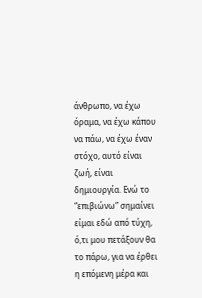άνθρωπο, να έχω όραμα, να έχω κάπου να πάω, να έχω έναν στόχο, αυτό είναι ζωή, είναι δημιουργία. Ενώ το “επιβιώνω” σημαίνει είμαι εδώ από τύχη, ό,τι μου πετάξουν θα το πάρω, για να έρθει η επόμενη μέρα και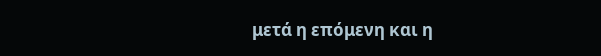μετά η επόμενη και η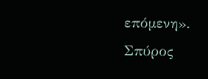επόμενη».
Σπύρος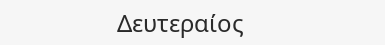Δευτεραίος